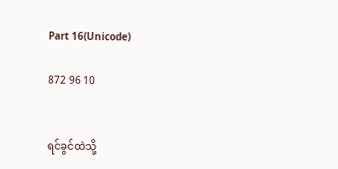Part 16(Unicode)

872 96 10


ရင်ခွင်ထဲသို့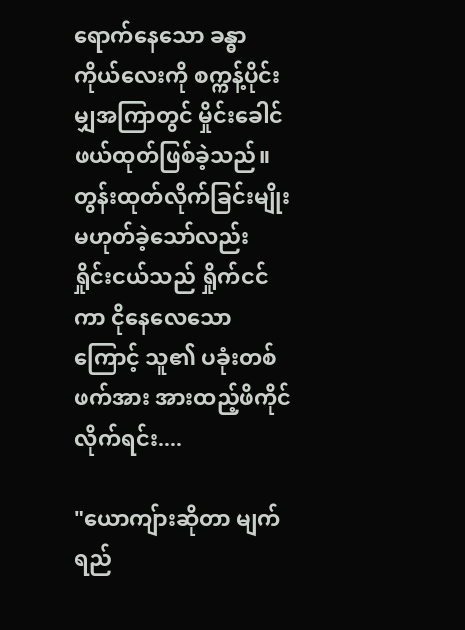ရောက်နေသော ခန္ဓာကိုယ်လေးကို စက္ကန့်ပိုင်းမျှအကြာတွင် မှိုင်းခေါင်ဖယ်ထုတ်ဖြစ်ခဲ့သည်။ တွန်းထုတ်လိုက်ခြင်းမျိုးမဟုတ်ခဲ့သော်လည်း ရှိုင်းငယ်သည် ရှိုက်ငင်ကာ ငိုနေလေသောကြောင့် သူ၏ ပခုံးတစ်ဖက်အား အားထည့်ဖိကိုင်လိုက်ရင်း....

"ယောကျ်ားဆိုတာ မျက်ရည်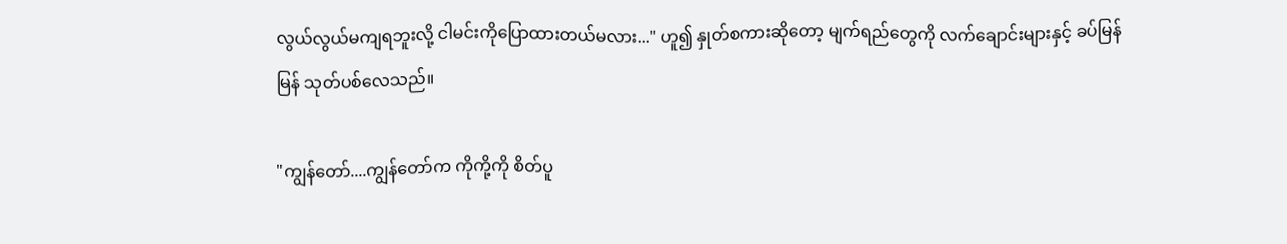လွယ်လွယ်မကျရဘူးလို့ ငါမင်းကိုပြောထားတယ်မလား..." ဟူ၍ နှုတ်စကားဆိုတော့ မျက်ရည်တွေကို လက်ချောင်းများနှင့် ခပ်မြန်မြန် သုတ်ပစ်လေသည်။

"ကျွန်တော်....ကျွန်တော်က ကိုကို့ကို စိတ်ပူ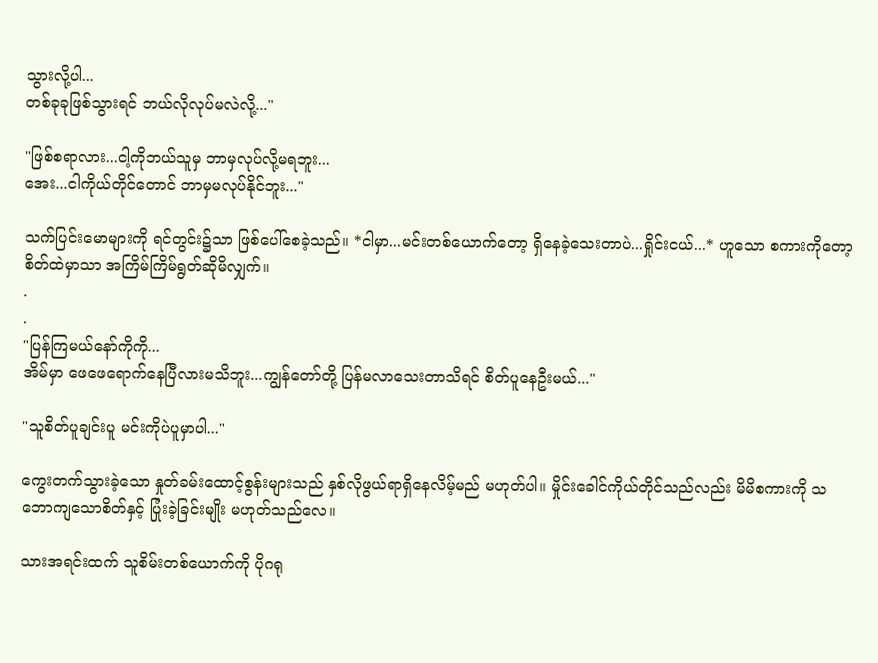သွားလို့ပါ...
တစ်ခုခုဖြစ်သွားရင် ဘယ်လိုလုပ်မလဲလို့..."

"ဖြစ်စရာလား...ငါ့ကိုဘယ်သူမှ ဘာမှလုပ်လို့မရဘူး...
အေး...ငါကိုယ်တိုင်တောင် ဘာမှမလုပ်နိုင်ဘူး..."

သက်ပြင်းမောများကို ရင်တွင်း၌သာ ဖြစ်ပေါ်စေခဲ့သည်။ *ငါမှာ...မင်းတစ်ယောက်တော့ ရှိနေခဲ့သေးတာပဲ...ရှိုင်းငယ်...* ဟူသော စကားကိုတော့ စိတ်ထဲမှာသာ အကြိမ်ကြိမ်ရွတ်ဆိုမိလျှက်။
.
.
"ပြန်ကြမယ်နော်ကိုကို...
အိမ်မှာ ဖေဖေရောက်နေပြီလားမသိဘူး...ကျွန်တော်တို့ ပြန်မလာသေးတာသိရင် စိတ်ပူနေဦးမယ်..."

"သူစိတ်ပူချင်းပူ မင်းကိုပဲပူမှာပါ..."

ကွေးတက်သွားခဲ့သော နှုတ်ခမ်းထောင့်စွန်းများသည် နှစ်လိုဖွယ်ရာရှိနေလိမ့်မည် မဟုတ်ပါ။ မှိုင်းခေါင်ကိုယ်တိုင်သည်လည်း မိမိစကားကို သဘောကျသောစိတ်နှင့် ပြုံးခဲ့ခြင်းမျိုး မဟုတ်သည်လေ။

သားအရင်းထက် သူစိမ်းတစ်ယောက်ကို ပိုဂရု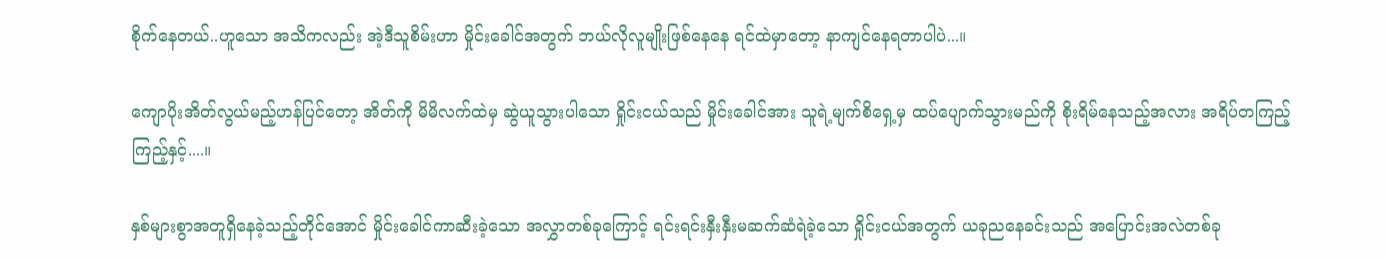စိုက်နေတယ်..ဟူသော အသိကလည်း အဲ့ဒီသူစိမ်းဟာ မှိုင်းခေါင်အတွက် ဘယ်လိုလူမျိုးဖြစ်နေနေ ရင်ထဲမှာတော့ နာကျင်နေရတာပါပဲ...။

ကျောပိုးအိတ်လွယ်မည့်ဟန်ပြင်တော့ အိတ်ကို မိမိလက်ထဲမှ ဆွဲယူသွားပါသော ရှိုင်းငယ်သည် မှိုင်းခေါင်အား သူရဲ့မျက်စိရှေ့မှ ထပ်ပျောက်သွားမည်ကို စိုးရိမ်နေသည့်အလား အရိပ်တကြည့်ကြည့်နှင့်....။

နှစ်များစွာအတူရှိနေခဲ့သည့်တိုင်အောင် မှိုင်းခေါင်ကာဆီးခဲ့သော အလွှာတစ်ခုကြောင့် ရင်းရင်းနှီးနှီးမဆက်ဆံရဲခဲ့သော ရှိုင်းငယ်အတွက် ယခုညနေခင်းသည် အပြောင်းအလဲတစ်ခု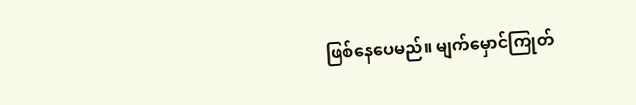ဖြစ်နေပေမည်။ မျက်မှောင်ကြုတ်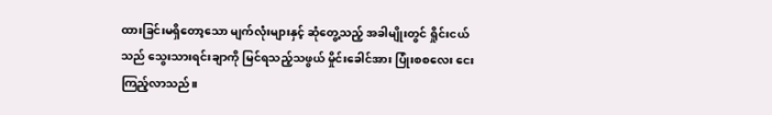ထားခြင်းမရှိတော့သော မျက်လုံးများနှင့် ဆုံတွေ့သည့် အခါမျိုးတွင် ရှိုင်းငယ်သည် သွေးသားရင်းချာကို မြင်ရသည့်သဖွယ် မှိုင်းခေါင်အား ပြုံးစစလေး ငေးကြည့်လာသည်။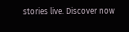stories live. Discover now